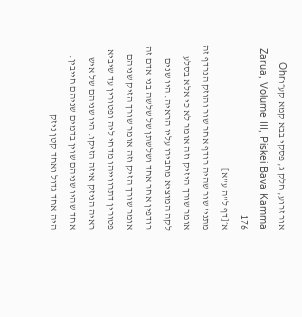אור זרוע, חלק ג, פסקי בבא קמא קע״וOhr Zarua, Volume III, Piskei Bava Kamma 176
א׳[דף ל"ה ע"א]
מתני' שור שהיה רודף אחר שור והוזק הנרדף זה אומר שורך היזיק וזה אומר לא כי אלא בסלע לקה המוציא מחבירו עליו הראיה. היו שנים רודפין אחר אחד ושלשתן של שלשה בני אדם זה אומר שורך הזיק וזה אומר שורך הזיק שניהם פטורין דתרווייהו מדחי ליה ופטורין עד שיביא ראיה הניזק איזה הזיקו. היו שניהם של איש אחד שהיו שניהם שוין בדמים שניהם חייבין. היה אחד גדול ואחד קטן ניזק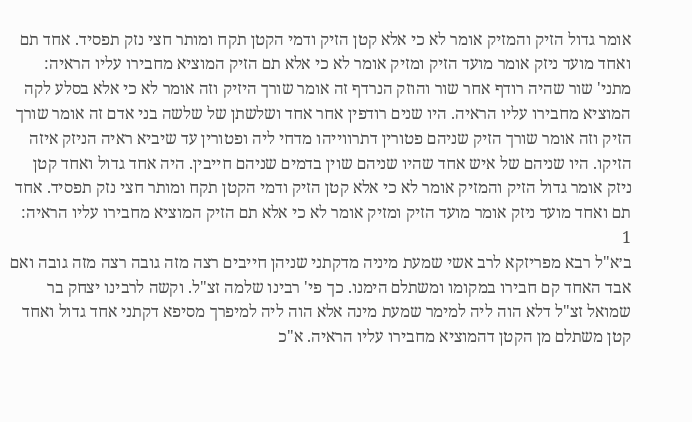אומר גדול הזיק והמזיק אומר לא כי אלא קטן הזיק ודמי הקטן תקח ומותר חצי נזק תפסיד. אחד תם ואחד מועד ניזק אומר מועד הזיק ומזיק אומר לא כי אלא תם הזיק המוציא מחבירו עליו הראיה:
מתני' שור שהיה רודף אחר שור והוזק הנרדף זה אומר שורך היזיק וזה אומר לא כי אלא בסלע לקה המוציא מחבירו עליו הראיה. היו שנים רודפין אחר אחד ושלשתן של שלשה בני אדם זה אומר שורך הזיק וזה אומר שורך הזיק שניהם פטורין דתרווייהו מדחי ליה ופטורין עד שיביא ראיה הניזק איזה הזיקו. היו שניהם של איש אחד שהיו שניהם שוין בדמים שניהם חייבין. היה אחד גדול ואחד קטן ניזק אומר גדול הזיק והמזיק אומר לא כי אלא קטן הזיק ודמי הקטן תקח ומותר חצי נזק תפסיד. אחד תם ואחד מועד ניזק אומר מועד הזיק ומזיק אומר לא כי אלא תם הזיק המוציא מחבירו עליו הראיה:
1
ב׳א"ל רבא מפריזקא לרב אשי שמעת מיניה מדקתני שניהן חייבים רצה מזה גובה רצה מזה גובה ואם אבד האחד קם חבירו במקומו ומשתלם הימנו. כך פי' רבינו שלמה זצ"ל. וקשה לרבינו יצחק בר שמואל זצ"ל דלא הוה ליה למימר שמעת מינה אלא הוה ליה למיפרך מסיפא דקתני אחד גדול ואחד קטן משתלם מן הקטן דהמוציא מחבירו עליו הראיה. א"כ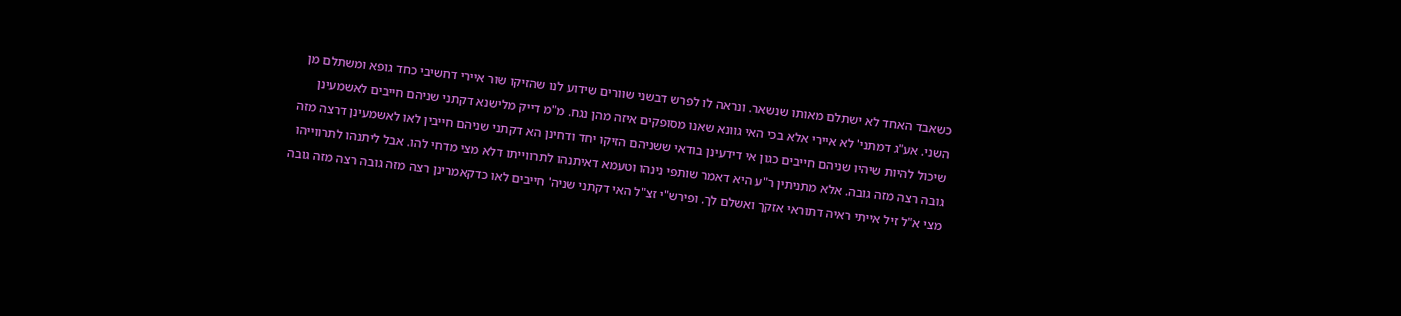כשאבד האחד לא ישתלם מאותו שנשאר. ונראה לו לפרש דבשני שוורים שידוע לנו שהזיקו שור איירי דחשיבי כחד גופא ומשתלם מן השני. אע"ג דמתני' לא איירי אלא בכי האי גוונא שאנו מסופקים איזה מהן נגח. מ"מ דייק מלישנא דקתני שניהם חייבים לאשמעינן שיכול להיות שיהיו שניהם חייבים כגון אי דידעינן בודאי ששניהם הזיקו יחד ודחינן הא דקתני שניהם חייבין לאו לאשמעינן דרצה מזה גובה רצה מזה גובה. אלא מתניתין ר"ע היא דאמר שותפי נינהו וטעמא דאיתנהו לתרווייתו דלא מצי מדחי להו. אבל ליתנהו לתרווייהו מצי א"ל זיל אייתי ראיה דתוראי אזקך ואשלם לך. ופירש"י זצ"ל האי דקתני שניה' חייבים לאו כדקאמרינן רצה מזה גובה רצה מזה גובה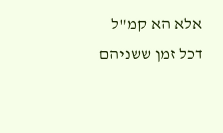אלא הא קמ"ל דכל זמן ששניהם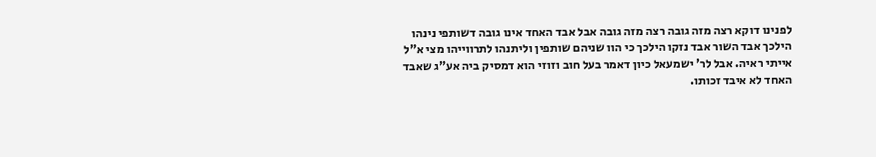לפנינו דוקא רצה מזה גובה רצה מזה גובה אבל אבד האחד אינו גובה דשותפי נינהו הילכך אבד השור אבד נזקו הילכך כי הוו שניהם שותפין וליתנהו לתרווייהו מצי א"ל אייתי ראיה. אבל לר' ישמעאל כיון דאמר בעל חוב וזוזי הוא דמסיק ביה אע"ג שאבד האחד לא איבד זכותו.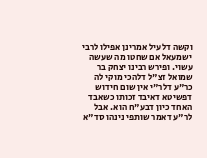וקשה דלעיל אמרינן אפילו לרבי ישמעאל אם שחטו מה שעשה עשוי. ופירש רבינו יצחק בר שמואל זצ"ל דלהכי מוקי לה כר"ע דלר"י אין שום חידוש דפשיטא דאיבד זכותו כשאבד האחד כיון דבע"ח הוא. אבל לר"ע דאמר שותפי נינהו סד"א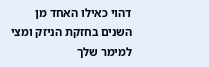דהוי כאילו האחד מן השנים בחזקת הניזק ומצי למימר שלך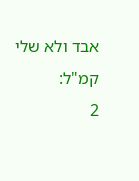אבד ולא שלי קמ"ל:
2